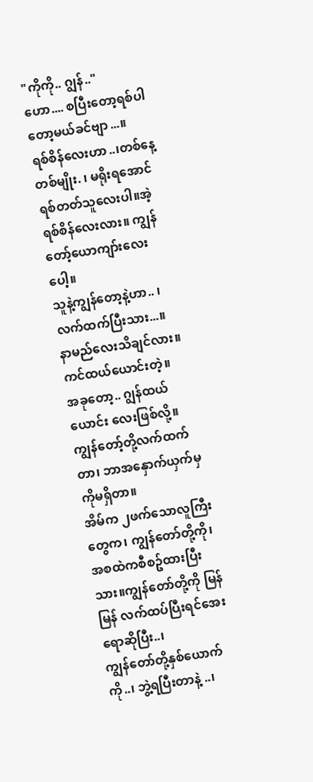"ကိုကို.. ဂျွန်.."
ဟော.... စပြီးတော့ရစ်ပါတော့မယ်ခင်ဗျာ...။
ရစ်စိန်လေးဟာ..၊တစ်နေ့တစ်မျိုး. ၊ မရိုးရအောင်ရစ်တတ်သူလေးပါ။အဲ့ရစ်စိန်လေးလား။ ကျွန်တော့်ယောကျာ်းလေးပေါ့။
သူနဲ့ကျွန်တော့နဲ့ဟာ.. ၊ လက်ထက်ပြီးသား...။
နာမည်လေးသိချင်လား။ကင်ထယ်ယောင်းတဲ့။
အခုတော့.. ဂျွန်ထယ်ယောင်း လေးဖြစ်လို့။ကျွန်တော့်တို့လက်ထက်တာ၊ ဘာအနှောက်ယှက်မှကိုမရှိတာ။
အိမ်က ၂ဖက်သောလူကြီးတွေက၊ ကျွန်တော်တို့ကို၊
အစထဲကစီစဥ်ထားပြီးသား။ကျွန်တော်တို့ကို မြန်မြန် လက်ထပ်ပြီးရင်အေးရောဆိုပြီး..၊
ကျွန်တော်တို့နှစ်ယောက်ကို..၊ ဘွဲ့ရပြီးတာနဲ့ ..၊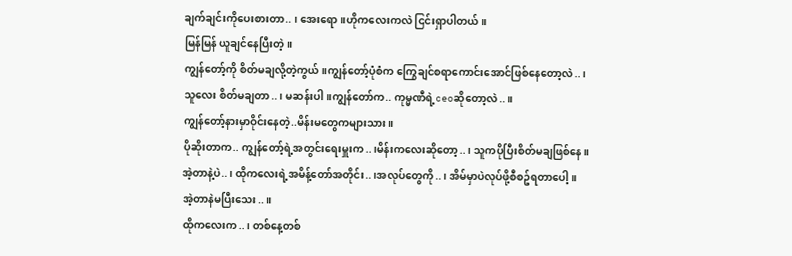ချက်ချင်းကိုပေးစားတာ.. ၊ အေးရော။ဟိုကလေးကလဲ ငြင်းရှာပါတယ်။
မြန်မြန် ယူချင်နေပြီးတဲ့။
ကျွန်တော့်ကို စိတ်မချလို့တဲ့ကွယ်။ကျွန်တော့်ပုံစံက ကြွေချင်စရာကောင်းအောင်ဖြစ်နေတော့လဲ..၊
သူလေး စိတ်မချတာ..၊ မဆန်းပါ။ကျွန်တော်က.. ကုမ္မဏီရဲ့ceoဆိုတော့လဲ..။
ကျွန်တော့်နားမှာဝိုင်းနေတဲ့..မိန်းမတွေကများသား။
ပိုဆိုးတာက.. ကျွန်တော့်ရဲ့အတွင်းရေးမှူးက..၊မိန်းကလေးဆိုတော့..၊ သူကပိုပြီးစိတ်မချဖြစ်နေ။
အဲ့တာနဲ့ပဲ..၊ ထိုကလေးရဲ့အမိန့်တော်အတိုင်း..၊အလုပ်တွေကို..၊ အိမ်မှာပဲလုပ်ဖို့စီစဥ်ရတာပေါ့။
အဲ့တာနဲမပြီးသေး..။
ထိုကလေးက..၊ တစ်နေ့တစ်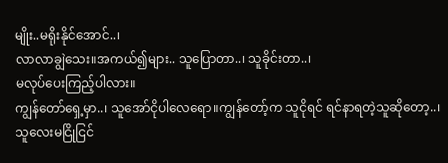မျိုး..မရိုးနိုင်အောင်..၊
လာလာချွဲသေး။အကယ်၍များ.. သူပြောတာ..၊ သူခိုင်းတာ..၊
မလုပ်ပေးကြည့်ပါလား။
ကျွန်တော်ရှေ့မှာ..၊ သူအော်ငိုပါလေရော။ကျွန်တော့်က သူငိုရင် ရင်နာရတဲ့သူဆိုတော့..၊
သူလေးမငြိုငြင်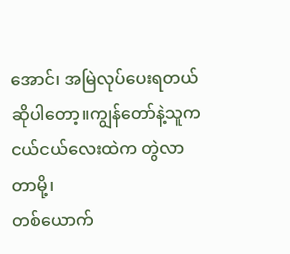အောင်၊ အမြဲလုပ်ပေးရတယ် ဆိုပါတော့။ကျွန်တော်နဲ့သူက ငယ်ငယ်လေးထဲက တွဲလာတာမို့၊
တစ်ယောက်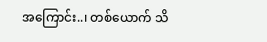အကြောင်း..၊ တစ်ယောက် သိ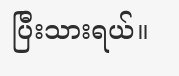ပြီးသားရယ်။